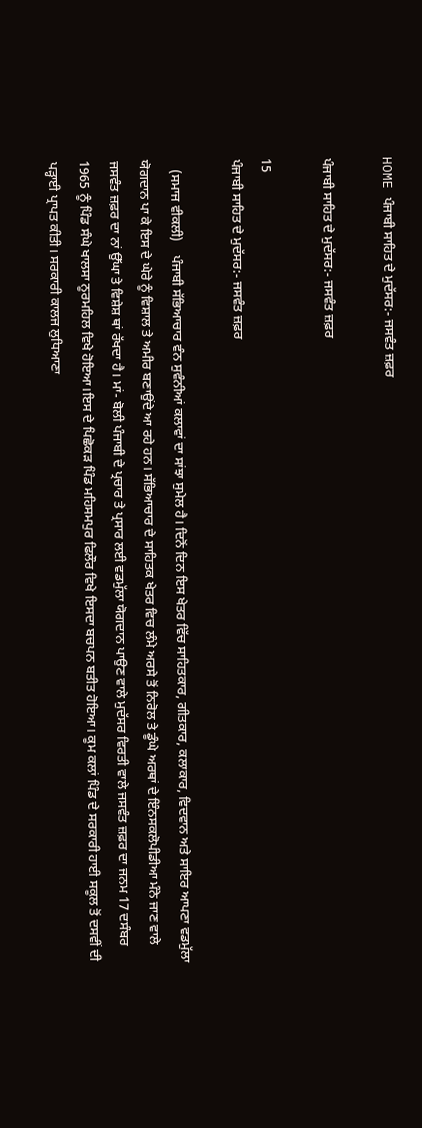HOME ਪੰਜਾਬੀ ਸਾਹਿਤ ਦੇ ਮੁਦੱਸਰ:- ਜਸਵੰਤ ਜ਼ਫ਼ਰ

ਪੰਜਾਬੀ ਸਾਹਿਤ ਦੇ ਮੁਦੱਸਰ:- ਜਸਵੰਤ ਜ਼ਫ਼ਰ

15
ਪੰਜਾਬੀ ਸਾਹਿਤ ਦੇ ਮੁਦੱਸਰ:- ਜਸਵੰਤ ਜ਼ਫ਼ਰ

   (ਸਮਾਜ ਵੀਕਲੀ)    ਪੰਜਾਬੀ ਸੱਭਿਆਚਾਰ ਵੰਨ ਸੁਵੰਨੀਆਂ ਕਲਾਵਾਂ ਦਾ ਸਾਂਝਾ ਸੁਮੇਲ ਹੈ। ਦਿਨੋਂ ਦਿਨ ਇਸ ਖੇਤਰ ਵਿੱਚ ਸਾਹਿਤਕਾਰ, ਗੀਤਕਾਰ, ਕਲਾਕਾਰ, ਵਿਦਵਾਨ ਅਤੇ ਸਾਇਰ ਆਪਣਾ ਵਡਮੁੱਲਾ ਯੋਗਦਾਨ ਪਾ ਕੇ ਇਸ ਦੇ ਘੇਰੇ ਨੂੰ ਵਿਸ਼ਾਲ ਤੇ ਅਮੀਰ ਬਣਾਉਂਦੇ ਆ ਰਹੇ ਹਨ। ਸੱਭਿਆਚਾਰ ਦੇ ਸਾਹਿਤਕ ਖੇਤਰ ਵਿਚ ਲੰਮੇ ਅਰਸੇ ਤੋਂ ਨਿਰੋਲ ਤੇ ਡੂੰਘੇ ਅਰਥਾਂ ਦੇ ਇੰਨਸਕਲੋਪੀਡੀਆ ਮੰਨੇ ਜਾਣ ਵਾਲੇ ਜਸਵੰਤ ਜ਼ਫ਼ਰ ਦਾ ਨਾਂ ਉੱਘਾ ਤੇ ਵਿਸ਼ੇਸ਼ ਥਾਂ ਰੱਖਦਾ ਹੈ। ਮਾਂ- ਬੋਲੀ ਪੰਜਾਬੀ ਦੇ ਪ੍ਰਚਾਰ ਤੇ ਪ੍ਰਸਾਰ ਲਈ ਵਡਮੁੱਲਾ ਯੋਗਦਾਨ ਪਾਉਣ ਵਾਲੇ ਮੁਦੱਸਰ ਵਿਰਤੀ ਵਾਲੇ ਜਸਵੰਤ ਜ਼ਫ਼ਰ ਦਾ ਜਨਮ 17 ਦਸੰਬਰ 1965 ਨੂੰ ਪਿੰਡ ਸੰਘੇ ਖਾਲਸਾ ਨੂਰਮਹਿਲ ਵਿਖੇ ਹੋਇਆ।ਇਸ ਦੇ ਪਿਛੋਕੜ ਪਿੰਡ ਮਹਿਸਮਪੁਰ ਫਿਲੌਰ ਵਿਖੇ ਇਸਦਾ ਬਚਪਨ ਬਤੀਤ ਹੋਇਆ। ਕੂਮ ਕਲਾਂ ਪਿੰਡ ਦੇ ਸਰਕਾਰੀ ਹਾਈ ਸਕੂਲ ਤੋਂ ਦਸਵੀਂ ਦੀ ਪੜ੍ਹਾਈ ਪ੍ਰਾਪਤ ਕੀਤੀ। ਸਰਕਾਰੀ ਕਾਲਜ ਲੁਧਿਆਣਾ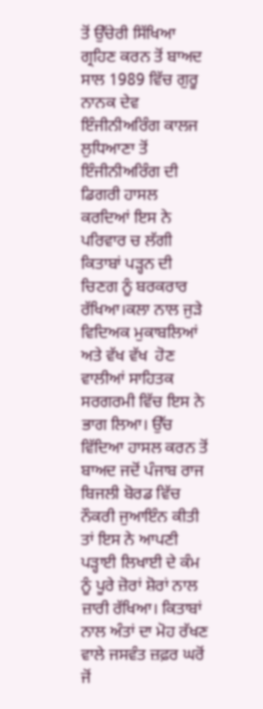ਤੋਂ ਉੱਚੇਰੀ ਸਿੱਖਿਆ ਗ੍ਰਹਿਣ ਕਰਨ ਤੋਂ ਬਾਅਦ ਸਾਲ 1989 ਵਿੱਚ ਗੁਰੂ ਨਾਨਕ ਦੇਵ ਇੰਜੀਨੀਅਰਿੰਗ ਕਾਲਜ ਲੁਧਿਆਣਾ ਤੋਂ ਇੰਜੀਨੀਅਰਿੰਗ ਦੀ ਡਿਗਰੀ ਹਾਸਲ ਕਰਦਿਆਂ ਇਸ ਨੇ ਪਰਿਵਾਰ ਚ ਲੱਗੀ ਕਿਤਾਬਾਂ ਪੜ੍ਹਨ ਦੀ ਚਿਣਗ ਨੂੰ ਬਰਕਰਾਰ ਰੱਖਿਆ।ਕਲਾ ਨਾਲ ਜੁੜੇ ਵਿਦਿਅਕ ਮੁਕਾਬਲਿਆਂ ਅਤੇ ਵੱਖ ਵੱਖ  ਹੋਣ ਵਾਲੀਆਂ ਸਾਹਿਤਕ ਸਰਗਰਮੀ ਵਿੱਚ ਇਸ ਨੇ ਭਾਗ ਲਿਆ। ਉੱਚ ਵਿੱਦਿਆ ਹਾਸਲ ਕਰਨ ਤੋਂ ਬਾਅਦ ਜਦੋਂ ਪੰਜਾਬ ਰਾਜ ਬਿਜਲੀ ਬੋਰਡ ਵਿੱਚ ਨੌਕਰੀ ਜੁਆਇੰਨ ਕੀਤੀ ਤਾਂ ਇਸ ਨੇ ਆਪਣੀ ਪੜ੍ਹਾਈ ਲਿਖਾਈ ਦੇ ਕੰਮ ਨੂੰ ਪੂਰੇ ਜ਼ੋਰਾਂ ਸ਼ੋਰਾਂ ਨਾਲ ਜ਼ਾਰੀ ਰੱਖਿਆ। ਕਿਤਾਬਾਂ ਨਾਲ ਅੰਤਾਂ ਦਾ ਮੋਹ ਰੱਖਣ ਵਾਲੇ ਜਸਵੰਤ ਜ਼ਫ਼ਰ ਘਰੋਂ ਜੋਂ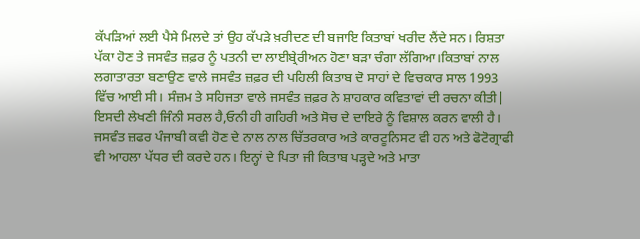ਕੱਪੜਿਆਂ ਲਈ ਪੈਸੇ ਮਿਲਦੇ ਤਾਂ ਉਹ ਕੱਪੜੇ ਖ਼ਰੀਦਣ ਦੀ ਬਜਾਇ ਕਿਤਾਬਾਂ ਖਰੀਦ ਲੈਂਦੇ ਸਨ। ਰਿਸ਼ਤਾ ਪੱਕਾ ਹੋਣ ਤੇ ਜਸਵੰਤ ਜ਼ਫ਼ਰ ਨੂੰ ਪਤਨੀ ਦਾ ਲਾਈਬ੍ਰੇਰੀਅਨ ਹੋਣਾ ਬੜਾ ਚੰਗਾ ਲੱਗਿਆ।ਕਿਤਾਬਾਂ ਨਾਲ ਲਗਾਤਾਰਤਾ ਬਣਾਉਣ ਵਾਲੇ ਜਸਵੰਤ ਜ਼ਫ਼ਰ ਦੀ ਪਹਿਲੀ ਕਿਤਾਬ ਦੋ ਸਾਹਾਂ ਦੇ ਵਿਚਕਾਰ ਸਾਲ 1993 ਵਿੱਚ ਆਈ ਸੀ। ਸੰਜ਼ਮ ਤੇ ਸਹਿਜਤਾ ਵਾਲੇ ਜਸਵੰਤ ਜ਼ਫ਼ਰ ਨੇ ਸ਼ਾਹਕਾਰ ਕਵਿਤਾਵਾਂ ਦੀ ਰਚਨਾ ਕੀਤੀ| ਇਸਦੀ ਲੇਖਣੀ ਜਿੰਨੀ ਸਰਲ ਹੈ,ਓਨੀ ਹੀ ਗਹਿਰੀ ਅਤੇ ਸੋਚ ਦੇ ਦਾਇਰੇ ਨੂੰ ਵਿਸ਼ਾਲ ਕਰਨ ਵਾਲੀ ਹੈ। ਜਸਵੰਤ ਜ਼ਫਰ ਪੰਜਾਬੀ ਕਵੀ ਹੋਣ ਦੇ ਨਾਲ ਨਾਲ ਚਿੱਤਰਕਾਰ ਅਤੇ ਕਾਰਟੂਨਿਸਟ ਵੀ ਹਨ ਅਤੇ ਫੋਟੋਗ੍ਰਾਫੀ ਵੀ ਆਹਲਾ ਪੱਧਰ ਦੀ ਕਰਦੇ ਹਨ। ਇਨ੍ਹਾਂ ਦੇ ਪਿਤਾ ਜੀ ਕਿਤਾਬ ਪੜ੍ਹਦੇ ਅਤੇ ਮਾਤਾ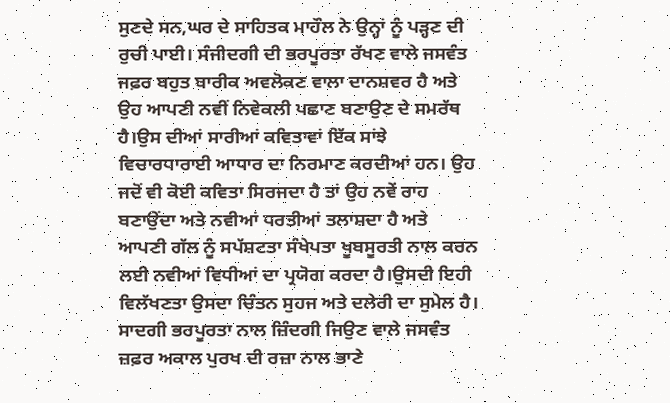ਸੁਣਦੇ ਸਨ,ਘਰ ਦੇ ਸਾਹਿਤਕ ਮਾਹੌਲ ਨੇ ਉਨ੍ਹਾਂ ਨੂੰ ਪੜ੍ਹਣ ਦੀ ਰੁਚੀ ਪਾਈ। ਸੰਜੀਦਗੀ ਦੀ ਭਰਪੂਰਤਾ ਰੱਖਣ ਵਾਲੇ ਜਸਵੰਤ ਜਫ਼ਰ ਬਹੁਤ ਬਾਰੀਕ ਅਵਲੋਕਣ ਵਾਲਾ ਦਾਨਸ਼ਵਰ ਹੈ ਅਤੇ ਉਹ ਆਪਣੀ ਨਵੀਂ ਨਿਵੇਕਲੀ ਪਛਾਣ ਬਣਾਉਣ ਦੇ ਸਮਰੱਥ ਹੈ।ਉਸ ਦੀਆਂ ਸਾਰੀਆਂ ਕਵਿਤਾਵਾਂ ਇੱਕ ਸਾਂਝੇ ਵਿਚਾਰਧਾਰਾਈ ਆਧਾਰ ਦਾ ਨਿਰਮਾਣ ਕਰਦੀਆਂ ਹਨ। ਉਹ ਜਦੋਂ ਵੀ ਕੋਈ ਕਵਿਤਾ ਸਿਰਜਦਾ ਹੈ ਤਾਂ ਉਹ ਨਵੇਂ ਰਾਹ ਬਣਾਉਂਦਾ ਅਤੇ ਨਵੀਆਂ ਧਰਤੀਆਂ ਤਲਾਸ਼ਦਾ ਹੈ ਅਤੇ ਆਪਣੀ ਗੱਲ ਨੂੰ ਸਪੱਸ਼ਟਤਾ ਸੰਖੇਪਤਾ ਖੂਬਸੂਰਤੀ ਨਾਲ ਕਰਨ ਲਈ ਨਵੀਆਂ ਵਿਧੀਆਂ ਦਾ ਪ੍ਰਯੋਗ ਕਰਦਾ ਹੈ।ਉਸਦੀ ਇਹੀ ਵਿਲੱਖਣਤਾ ਉਸਦਾ ਚਿੰਤਨ ਸੁਹਜ ਅਤੇ ਦਲੇਰੀ ਦਾ ਸੁਮੇਲ ਹੈ। ਸਾਦਗੀ ਭਰਪੂਰਤਾ ਨਾਲ ਜ਼ਿੰਦਗੀ ਜਿਉਣ ਵਾਲੇ ਜਸਵੰਤ ਜ਼ਫ਼ਰ ਅਕਾਲ ਪੁਰਖ ਦੀ ਰਜ਼ਾ ਨਾਲ ਭਾਣੇ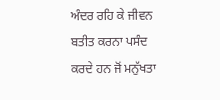ਅੰਦਰ ਰਹਿ ਕੇ ਜੀਵਨ ਬਤੀਤ ਕਰਨਾ ਪਸੰਦ ਕਰਦੇ ਹਨ ਜੋਂ ਮਨੁੱਖਤਾ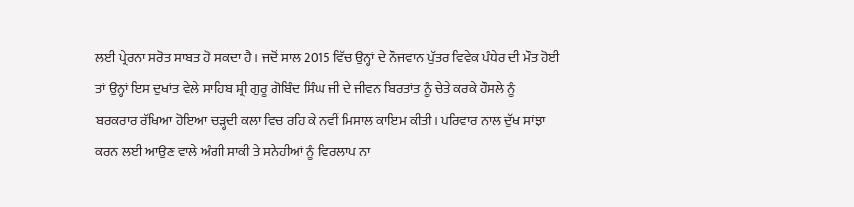ਲਈ ਪ੍ਰੇਰਨਾ ਸਰੋਤ ਸਾਬਤ ਹੋ ਸਕਦਾ ਹੈ। ਜਦੋਂ ਸਾਲ 2015 ਵਿੱਚ ਉਨ੍ਹਾਂ ਦੇ ਨੌਜਵਾਨ ਪੁੱਤਰ ਵਿਵੇਕ ਪੰਧੇਰ ਦੀ ਮੌਤ ਹੋਈ ਤਾਂ ਉਨ੍ਹਾਂ ਇਸ ਦੁਖਾਂਤ ਵੇਲੇ ਸਾਹਿਬ ਸ਼੍ਰੀ ਗੁਰੂ ਗੋਬਿੰਦ ਸਿੰਘ ਜੀ ਦੇ ਜੀਵਨ ਬਿਰਤਾਂਤ ਨੂੰ ਚੇਤੇ ਕਰਕੇ ਹੌਸਲੇ ਨੂੰ ਬਰਕਰਾਰ ਰੱਖਿਆ ਹੋਇਆ ਚੜ੍ਹਦੀ ਕਲਾ ਵਿਚ ਰਹਿ ਕੇ ਨਵੀਂ ਮਿਸਾਲ ਕਾਇਮ ਕੀਤੀ। ਪਰਿਵਾਰ ਨਾਲ ਦੁੱਖ ਸਾਂਝਾ ਕਰਨ ਲਈ ਆਉਣ ਵਾਲੇ ਅੰਗੀ ਸਾਕੀ ਤੇ ਸਨੇਹੀਆਂ ਨੂੰ ਵਿਰਲਾਪ ਨਾ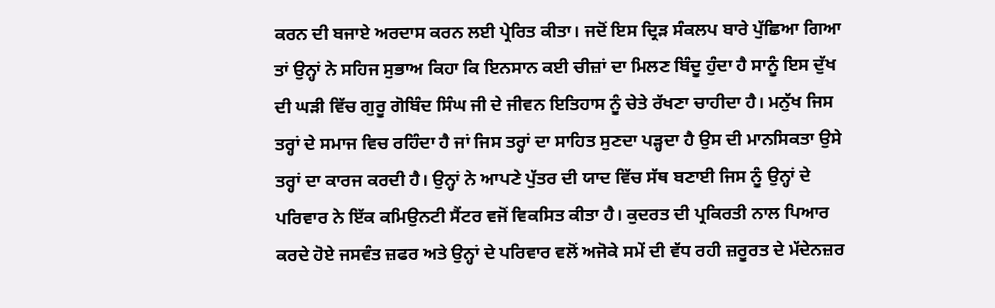ਕਰਨ ਦੀ ਬਜਾਏ ਅਰਦਾਸ ਕਰਨ ਲਈ ਪ੍ਰੇਰਿਤ ਕੀਤਾ। ਜਦੋਂ ਇਸ ਦ੍ਰਿੜ ਸੰਕਲਪ ਬਾਰੇ ਪੁੱਛਿਆ ਗਿਆ ਤਾਂ ਉਨ੍ਹਾਂ ਨੇ ਸਹਿਜ ਸੁਭਾਅ ਕਿਹਾ ਕਿ ਇਨਸਾਨ ਕਈ ਚੀਜ਼ਾਂ ਦਾ ਮਿਲਣ ਬਿੰਦੂ ਹੁੰਦਾ ਹੈ ਸਾਨੂੰ ਇਸ ਦੁੱਖ ਦੀ ਘੜੀ ਵਿੱਚ ਗੁਰੂ ਗੋਬਿੰਦ ਸਿੰਘ ਜੀ ਦੇ ਜੀਵਨ ਇਤਿਹਾਸ ਨੂੰ ਚੇਤੇ ਰੱਖਣਾ ਚਾਹੀਦਾ ਹੈ। ਮਨੁੱਖ ਜਿਸ ਤਰ੍ਹਾਂ ਦੇ ਸਮਾਜ ਵਿਚ ਰਹਿੰਦਾ ਹੈ ਜਾਂ ਜਿਸ ਤਰ੍ਹਾਂ ਦਾ ਸਾਹਿਤ ਸੁਣਦਾ ਪੜ੍ਹਦਾ ਹੈ ਉਸ ਦੀ ਮਾਨਸਿਕਤਾ ਉਸੇ ਤਰ੍ਹਾਂ ਦਾ ਕਾਰਜ ਕਰਦੀ ਹੈ। ਉਨ੍ਹਾਂ ਨੇ ਆਪਣੇ ਪੁੱਤਰ ਦੀ ਯਾਦ ਵਿੱਚ ਸੱਥ ਬਣਾਈ ਜਿਸ ਨੂੰ ਉਨ੍ਹਾਂ ਦੇ ਪਰਿਵਾਰ ਨੇ ਇੱਕ ਕਮਿਉਨਟੀ ਸੈਂਟਰ ਵਜੋਂ ਵਿਕਸਿਤ ਕੀਤਾ ਹੈ। ਕੁਦਰਤ ਦੀ ਪ੍ਰਕਿਰਤੀ ਨਾਲ ਪਿਆਰ ਕਰਦੇ ਹੋਏ ਜਸਵੰਤ ਜ਼ਫਰ ਅਤੇ ਉਨ੍ਹਾਂ ਦੇ ਪਰਿਵਾਰ ਵਲੋਂ ਅਜੋਕੇ ਸਮੇਂ ਦੀ ਵੱਧ ਰਹੀ ਜ਼ਰੂਰਤ ਦੇ ਮੱਦੇਨਜ਼ਰ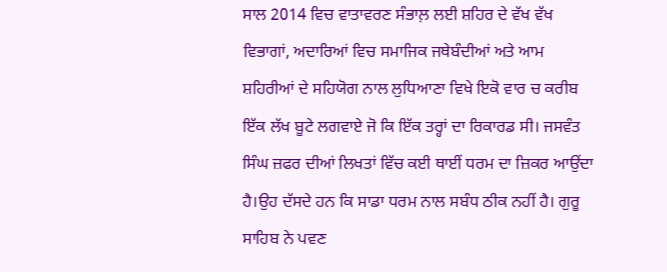ਸਾਲ 2014 ਵਿਚ ਵਾਤਾਵਰਣ ਸੰਭਾਲ਼ ਲਈ ਸ਼ਹਿਰ ਦੇ ਵੱਖ ਵੱਖ ਵਿਭਾਗਾਂ, ਅਦਾਰਿਆਂ ਵਿਚ ਸਮਾਜਿਕ ਜਥੇਬੰਦੀਆਂ ਅਤੇ ਆਮ ਸ਼ਹਿਰੀਆਂ ਦੇ ਸਹਿਯੋਗ ਨਾਲ ਲੁਧਿਆਣਾ ਵਿਖੇ ਇਕੋ ਵਾਰ ਚ ਕਰੀਬ ਇੱਕ ਲੱਖ ਬੂਟੇ ਲਗਵਾਏ ਜੋ ਕਿ ਇੱਕ ਤਰ੍ਹਾਂ ਦਾ ਰਿਕਾਰਡ ਸੀ। ਜਸਵੰਤ ਸਿੰਘ ਜ਼ਫਰ ਦੀਆਂ ਲਿਖਤਾਂ ਵਿੱਚ ਕਈ ਥਾਈਂ ਧਰਮ ਦਾ ਜ਼ਿਕਰ ਆਉਂਦਾ ਹੈ।ਉਹ ਦੱਸਦੇ ਹਨ ਕਿ ਸਾਡਾ ਧਰਮ ਨਾਲ ਸਬੰਧ ਠੀਕ ਨਹੀਂ ਹੈ। ਗੁਰੂ ਸਾਹਿਬ ਨੇ ਪਵਣ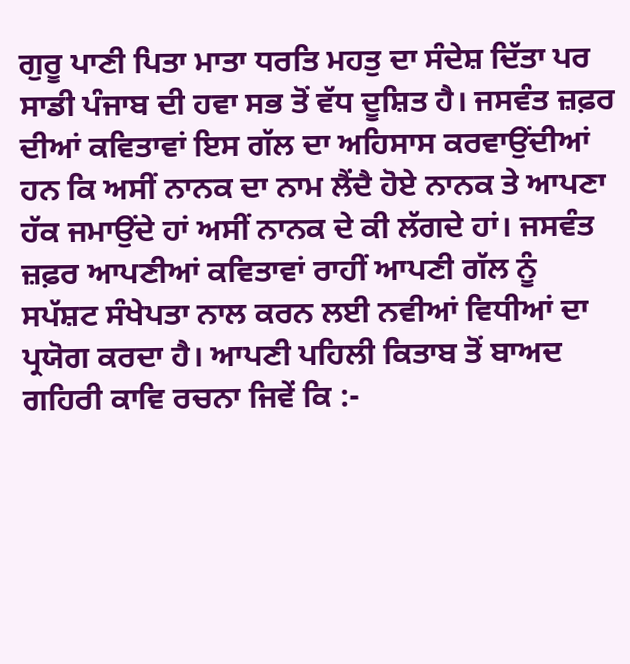ਗੁਰੂ ਪਾਣੀ ਪਿਤਾ ਮਾਤਾ ਧਰਤਿ ਮਹਤੁ ਦਾ ਸੰਦੇਸ਼ ਦਿੱਤਾ ਪਰ ਸਾਡੀ ਪੰਜਾਬ ਦੀ ਹਵਾ ਸਭ ਤੋਂ ਵੱਧ ਦੂਸ਼ਿਤ ਹੈ। ਜਸਵੰਤ ਜ਼ਫ਼ਰ ਦੀਆਂ ਕਵਿਤਾਵਾਂ ਇਸ ਗੱਲ ਦਾ ਅਹਿਸਾਸ ਕਰਵਾਉਂਦੀਆਂ ਹਨ ਕਿ ਅਸੀਂ ਨਾਨਕ ਦਾ ਨਾਮ ਲੈਂਦੈ ਹੋਏ ਨਾਨਕ ਤੇ ਆਪਣਾ ਹੱਕ ਜਮਾਉਂਦੇ ਹਾਂ ਅਸੀਂ ਨਾਨਕ ਦੇ ਕੀ ਲੱਗਦੇ ਹਾਂ।‌ ਜਸਵੰਤ ਜ਼ਫ਼ਰ ਆਪਣੀਆਂ ਕਵਿਤਾਵਾਂ ਰਾਹੀਂ ਆਪਣੀ ਗੱਲ ਨੂੰ ਸਪੱਸ਼ਟ ਸੰਖੇਪਤਾ ਨਾਲ ਕਰਨ ਲਈ ਨਵੀਆਂ ਵਿਧੀਆਂ ਦਾ ਪ੍ਰਯੋਗ ਕਰਦਾ ਹੈ। ਆਪਣੀ ਪਹਿਲੀ ਕਿਤਾਬ ਤੋਂ ਬਾਅਦ ਗਹਿਰੀ ਕਾਵਿ ਰਚਨਾ ਜਿਵੇਂ ਕਿ :-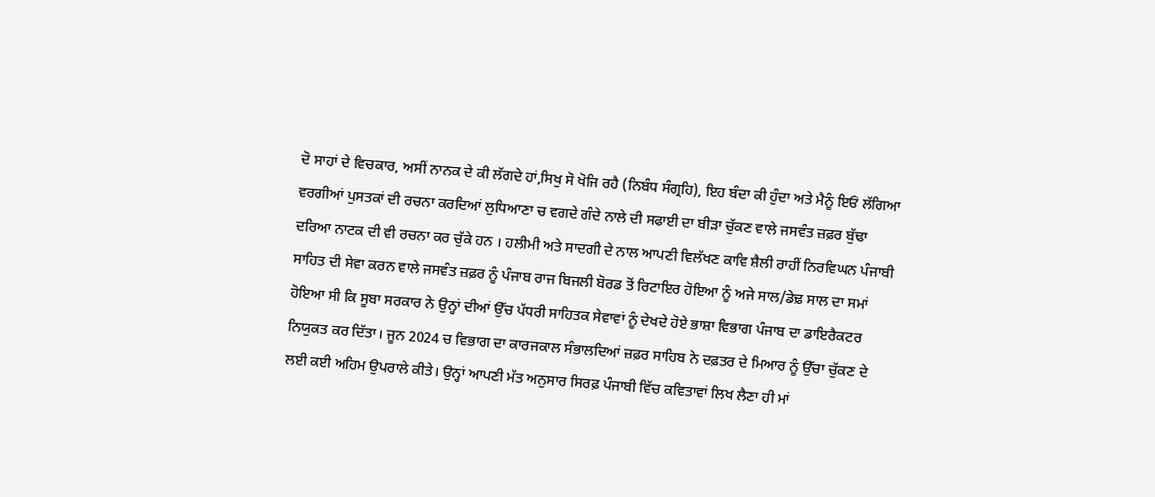ਦੋ ਸਾਹਾਂ ਦੇ ਵਿਚਕਾਰ, ਅਸੀਂ ਨਾਨਕ ਦੇ ਕੀ ਲੱਗਦੇ ਹਾਂ,ਸਿਖੁ ਸੋ ਖੋਜਿ ਰਹੈ (ਨਿਬੰਧ ਸੰਗ੍ਰਹਿ), ਇਹ‌ ਬੰਦਾ ਕੀ ਹੁੰਦਾ ਅਤੇ ਮੈਨੂੰ ਇਓਂ ਲੱਗਿਆ ਵਰਗੀਆਂ ਪੁਸਤਕਾਂ ਦੀ ਰਚਨਾ ਕਰਦਿਆਂ ਲੁਧਿਆਣਾ ਚ ਵਗਦੇ ਗੰਦੇ ਨਾਲੇ ਦੀ ਸਫਾਈ ਦਾ ਬੀੜਾ ਚੁੱਕਣ ਵਾਲੇ ਜਸਵੰਤ ਜ਼ਫ਼ਰ ਬੁੱਢਾ ਦਰਿਆ ਨਾਟਕ ਦੀ ਵੀ ਰਚਨਾ ਕਰ ਚੁੱਕੇ ਹਨ । ਹਲੀਮੀ ਅਤੇ ਸਾਦਗੀ ਦੇ ਨਾਲ ਆਪਣੀ ਵਿਲੱਖਣ ਕਾਵਿ ਸ਼ੈਲੀ ਰਾਹੀਂ ਨਿਰਵਿਘਨ ਪੰਜਾਬੀ ਸਾਹਿਤ ਦੀ ਸੇਵਾ ਕਰਨ ਵਾਲੇ ਜਸਵੰਤ ਜ਼ਫ਼ਰ ਨੂੰ ਪੰਜਾਬ ਰਾਜ ਬਿਜਲੀ ਬੋਰਡ ਤੋਂ ਰਿਟਾਇਰ ਹੋਇਆ ਨੂੰ ਅਜੇ ਸਾਲ/ਡੇਢ਼ ਸਾਲ ਦਾ ਸਮਾਂ ਹੋਇਆ ਸੀ ਕਿ ਸੂਬਾ ਸਰਕਾਰ ਨੇ ਉਨ੍ਹਾਂ ਦੀਆਂ ਉੱਚ ਪੱਧਰੀ ਸਾਹਿਤਕ ਸੇਵਾਵਾਂ ਨੂੰ ਦੇਖਦੇ ਹੋਏ ਭਾਸ਼ਾ ਵਿਭਾਗ ਪੰਜਾਬ ਦਾ ਡਾਇਰੈਕਟਰ ਨਿਯੁਕਤ ਕਰ ਦਿੱਤਾ। ਜੂਨ 2024 ਚ ਵਿਭਾਗ ਦਾ ਕਾਰਜਕਾਲ ਸੰਭਾਲਦਿਆਂ ਜ਼ਫ਼ਰ ਸਾਹਿਬ ਨੇ ਦਫ਼ਤਰ ਦੇ ਮਿਆਰ ਨੂੰ ਉੱਚਾ ਚੁੱਕਣ ਦੇ ਲਈ ਕਈ ਅਹਿਮ ਉਪਰਾਲੇ ਕੀਤੇ। ਉਨ੍ਹਾਂ ਆਪਣੀ ਮੱਤ ਅਨੁਸਾਰ ਸਿਰਫ਼ ਪੰਜਾਬੀ ਵਿੱਚ ਕਵਿਤਾਵਾਂ ਲਿਖ ਲੈਣਾ ਹੀ ਮਾਂ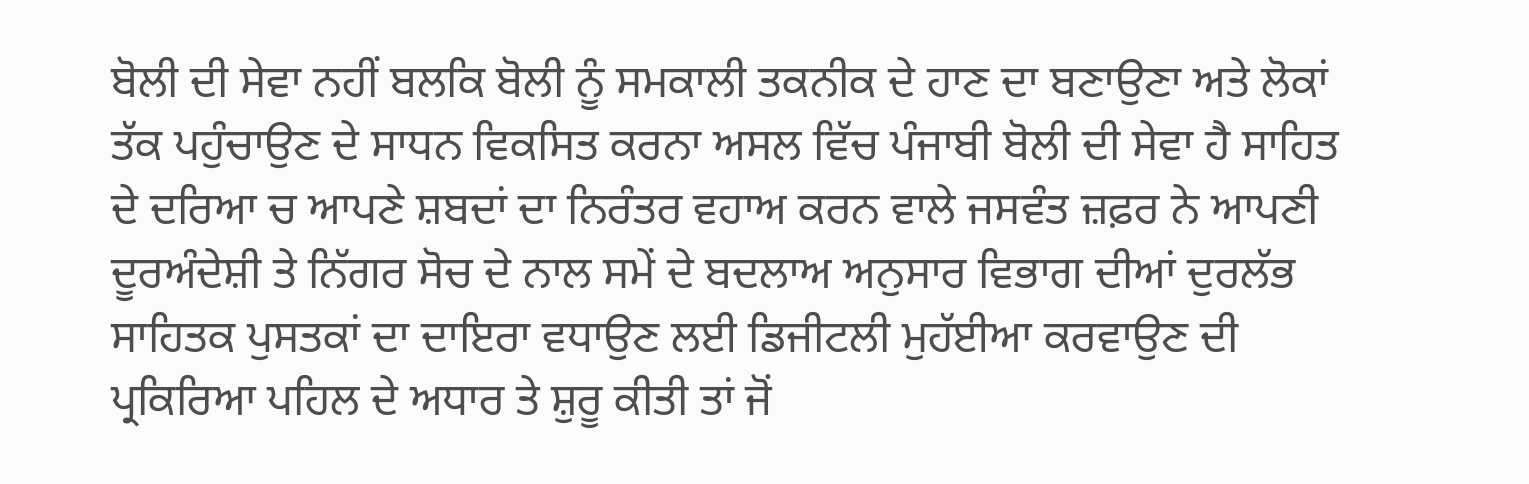ਬੋਲੀ ਦੀ ਸੇਵਾ ਨਹੀਂ ਬਲਕਿ ਬੋਲੀ ਨੂੰ ਸਮਕਾਲੀ ਤਕਨੀਕ ਦੇ ਹਾਣ ਦਾ ਬਣਾਉਣਾ ਅਤੇ ਲੋਕਾਂ ਤੱਕ ਪਹੁੰਚਾਉਣ ਦੇ ਸਾਧਨ ਵਿਕਸਿਤ ਕਰਨਾ ਅਸਲ ਵਿੱਚ ਪੰਜਾਬੀ ਬੋਲੀ ਦੀ ਸੇਵਾ ਹੈ ਸਾਹਿਤ ਦੇ ਦਰਿਆ ਚ ਆਪਣੇ ਸ਼ਬਦਾਂ ਦਾ ਨਿਰੰਤਰ ਵਹਾਅ ਕਰਨ ਵਾਲੇ ਜਸਵੰਤ ਜ਼ਫ਼ਰ ਨੇ ਆਪਣੀ ਦੂਰਅੰਦੇਸ਼ੀ ਤੇ ਨਿੱਗਰ ਸੋਚ ਦੇ ਨਾਲ ਸਮੇਂ ਦੇ ਬਦਲਾਅ ਅਨੁਸਾਰ ਵਿਭਾਗ ਦੀਆਂ ਦੁਰਲੱਭ ਸਾਹਿਤਕ ਪੁਸਤਕਾਂ ਦਾ ਦਾਇਰਾ ਵਧਾਉਣ ਲਈ ਡਿਜੀਟਲੀ ਮੁਹੱਈਆ ਕਰਵਾਉਣ ਦੀ ਪ੍ਰਕਿਰਿਆ ਪਹਿਲ ਦੇ ਅਧਾਰ ਤੇ ਸ਼ੁਰੂ ਕੀਤੀ ਤਾਂ ਜੋਂ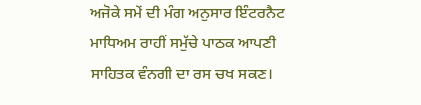ਅਜੋਕੇ ਸਮੇਂ ਦੀ ਮੰਗ ਅਨੁਸਾਰ ਇੰਟਰਨੈਟ ਮਾਧਿਅਮ ਰਾਹੀਂ ਸਮੁੱਚੇ ਪਾਠਕ ਆਪਣੀ ਸਾਹਿਤਕ ਵੰਨਗੀ ਦਾ ਰਸ ਚਖ ਸਕਣ।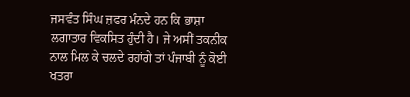ਜਸਵੰਤ ਸਿੰਘ ਜ਼ਫਰ ਮੰਨਦੇ ਹਨ ਕਿ ਭਾਸ਼ਾ ਲਗਾਤਾਰ ਵਿਕਸਿਤ ਹੁੰਦੀ ਹੈ। ਜੇ ਅਸੀਂ ਤਕਨੀਕ ਨਾਲ ਮਿਲ ਕੇ ਚਲਦੇ ਰਹਾਂਗੇ ਤਾਂ ਪੰਜਾਬੀ ਨੂੰ ਕੋਈ ਖਤਰਾ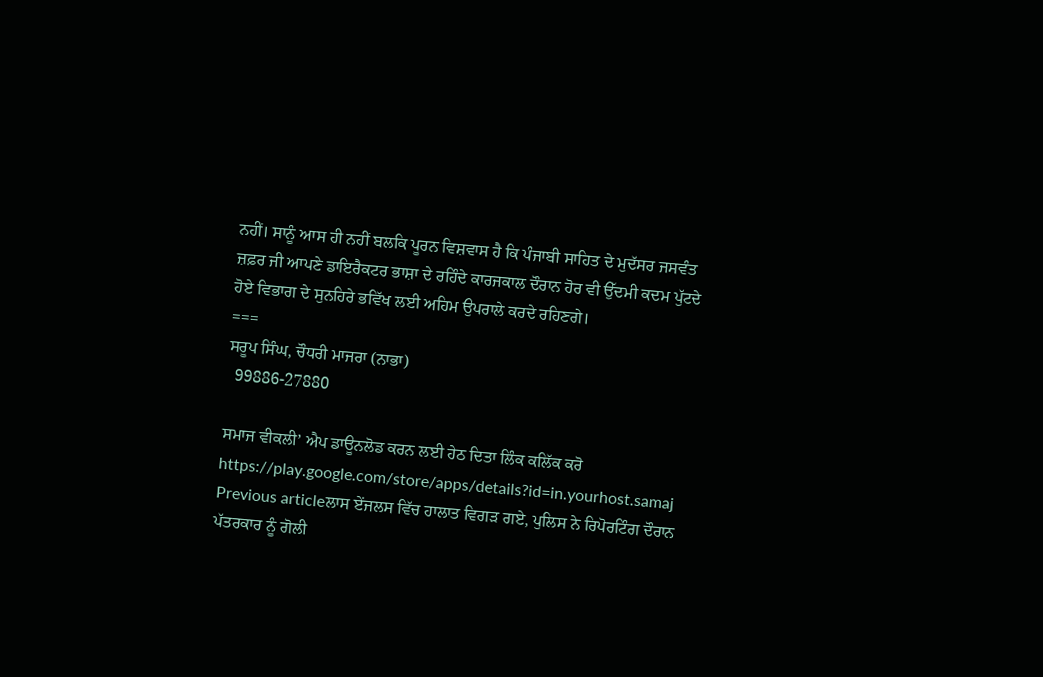ਨਹੀਂ। ਸਾਨੂੰ ਆਸ ਹੀ ਨਹੀਂ ਬਲਕਿ ਪੂਰਨ ਵਿਸ਼ਵਾਸ ਹੈ ਕਿ ਪੰਜਾਬੀ ਸਾਹਿਤ ਦੇ ਮੁਦੱਸਰ ਜਸਵੰਤ ਜ਼ਫ਼ਰ ਜੀ ਆਪਣੇ ਡਾਇਰੈਕਟਰ ਭਾਸ਼ਾ ਦੇ ਰਹਿੰਦੇ ਕਾਰਜਕਾਲ ਦੌਰਾਨ ਹੋਰ ਵੀ ਉੱਦਮੀ ਕਦਮ ਪੁੱਟਦੇ ਹੋਏ ਵਿਭਾਗ ਦੇ ਸੁਨਹਿਰੇ ਭਵਿੱਖ ਲਈ ਅਹਿਮ ਉਪਰਾਲੇ ਕਰਦੇ ਰਹਿਣਗੇ।
===
ਸਰੂਪ ਸਿੰਘ, ਚੌਧਰੀ ਮਾਜਰਾ (ਨਾਭਾ)
  99886-27880

ਸਮਾਜ ਵੀਕਲੀ’ ਐਪ ਡਾਊਨਲੋਡ ਕਰਨ ਲਈ ਹੇਠ ਦਿਤਾ ਲਿੰਕ ਕਲਿੱਕ ਕਰੋ
https://play.google.com/store/apps/details?id=in.yourhost.samaj
Previous articleਲਾਸ ਏਂਜਲਸ ਵਿੱਚ ਹਾਲਾਤ ਵਿਗੜ ਗਏ, ਪੁਲਿਸ ਨੇ ਰਿਪੋਰਟਿੰਗ ਦੌਰਾਨ ਪੱਤਰਕਾਰ ਨੂੰ ਗੋਲੀ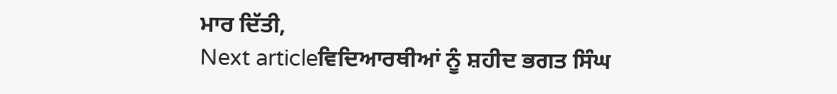ਮਾਰ ਦਿੱਤੀ,
Next articleਵਿਦਿਆਰਥੀਆਂ ਨੂੰ ਸ਼ਹੀਦ ਭਗਤ ਸਿੰਘ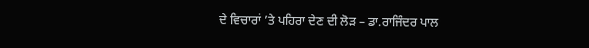ਦੇ ਵਿਚਾਰਾਂ ’ਤੇ ਪਹਿਰਾ ਦੇਣ ਦੀ ਲੋੜ – ਡਾ.ਰਾਜਿੰਦਰ ਪਾਲ